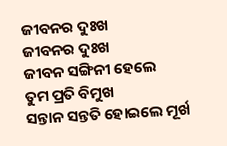ଜୀବନର ଦୁଃଖ
ଜୀବନର ଦୁଃଖ
ଜୀବନ ସଙ୍ଗିନୀ ହେଲେ
ତୁମ ପ୍ରତି ବିମୁଖ
ସନ୍ତାନ ସନ୍ତତି ହୋଇଲେ ମୂର୍ଖ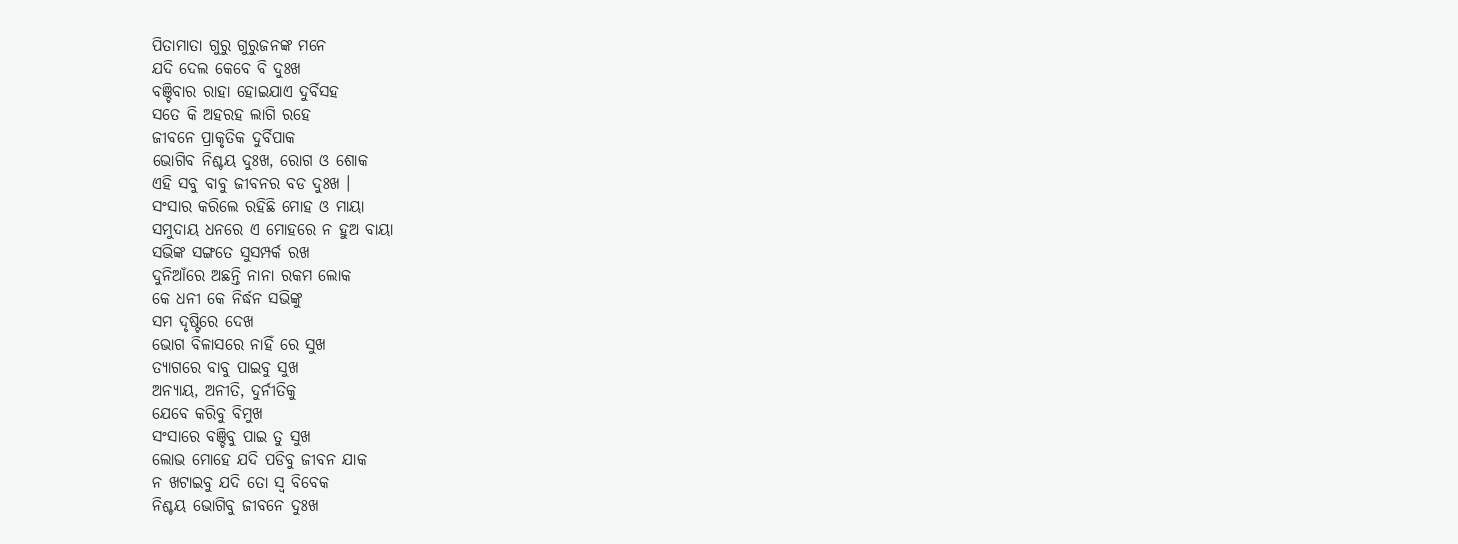ପିତାମାତା ଗୁରୁ ଗୁରୁଜନଙ୍କ ମନେ
ଯଦି ଦେଲ କେବେ ବି ଦୁଃଖ
ବଞ୍ଚିବାର ରାହା ହୋଇଯାଏ ଦୁର୍ବିସହ
ସତେ କି ଅହରହ ଲାଗି ରହେ
ଜୀବନେ ପ୍ରାକୃତିକ ଦୁର୍ବିପାକ
ଭୋଗିବ ନିଶ୍ଚୟ ଦୁଃଖ, ରୋଗ ଓ ଶୋକ
ଏହି ସବୁ ବାବୁ ଜୀବନର ବଡ ଦୁଃଖ ।
ସଂସାର କରିଲେ ରହିଛି ମୋହ ଓ ମାୟା
ସମୁଦାୟ ଧନରେ ଏ ମୋହରେ ନ ହୁଅ ବାୟା
ସଭିଙ୍କ ସଙ୍ଗତେ ସୁସମ୍ପର୍କ ରଖ
ଦୁନିଆଁରେ ଅଛନ୍ତି ନାନା ରକମ ଲୋକ
କେ ଧନୀ କେ ନିର୍ଦ୍ଧନ ସଭିଙ୍କୁ
ସମ ଦୃଷ୍ଟିରେ ଦେଖ
ଭୋଗ ବିଳାସରେ ନାହିଁ ରେ ସୁଖ
ତ୍ୟାଗରେ ବାବୁ ପାଇବୁ ସୁଖ
ଅନ୍ୟାୟ, ଅନୀତି, ଦୁର୍ନୀତିକୁ
ଯେବେ କରିବୁ ବିମୁଖ
ସଂସାରେ ବଞ୍ଚିବୁ ପାଇ ତୁ ସୁଖ
ଲୋଭ ମୋହେ ଯଦି ପଡିବୁ ଜୀବନ ଯାକ
ନ ଖଟାଇବୁ ଯଦି ତୋ ସ୍ଵ ବିବେକ
ନିଶ୍ଚୟ ଭୋଗିବୁ ଜୀବନେ ଦୁଃଖ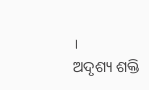।
ଅଦୃଶ୍ୟ ଶକ୍ତି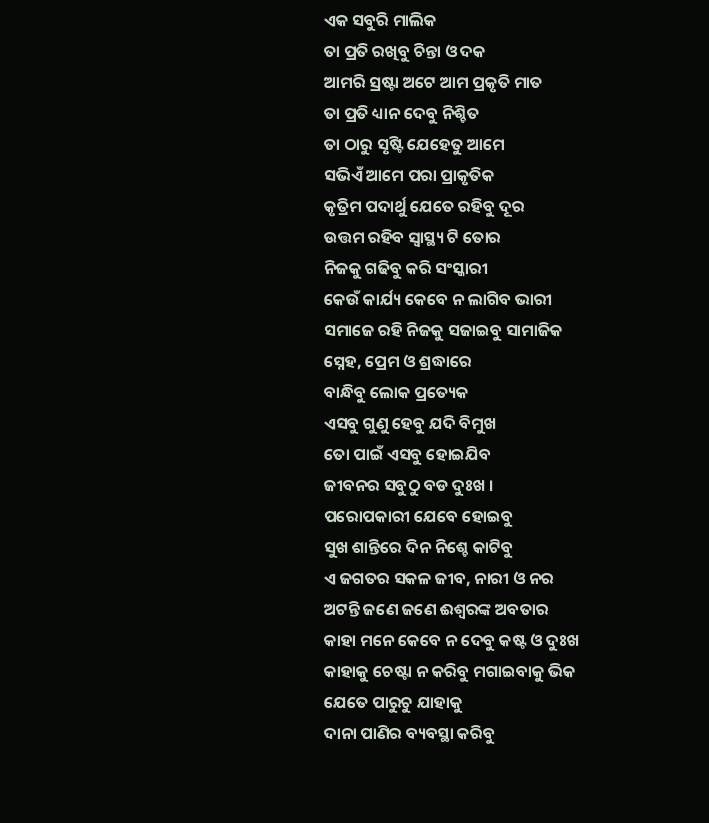ଏକ ସବୁରି ମାଲିକ
ତା ପ୍ରତି ରଖିବୁ ଚିନ୍ତା ଓ ଦକ
ଆମରି ସ୍ରଷ୍ଟା ଅଟେ ଆମ ପ୍ରକୃତି ମାତ
ତା ପ୍ରତି ଧ୍ୟାନ ଦେବୁ ନିଶ୍ଚିତ
ତା ଠାରୁ ସୃଷ୍ଟି ଯେହେତୁ ଆମେ
ସଭିଏଁ ଆମେ ପରା ପ୍ରାକୃତିକ
କୃତ୍ରିମ ପଦାର୍ଥୁ ଯେତେ ରହିବୁ ଦୂର
ଉତ୍ତମ ରହିବ ସ୍ଵାସ୍ଥ୍ୟ ଟି ତୋର
ନିଜକୁ ଗଢିବୁ କରି ସଂସ୍କାରୀ
କେଉଁ କାର୍ଯ୍ୟ କେବେ ନ ଲାଗିବ ଭାରୀ
ସମାଜେ ରହି ନିଜକୁ ସଜାଇବୁ ସାମାଜିକ
ସ୍ନେହ, ପ୍ରେମ ଓ ଶ୍ରଦ୍ଧାରେ
ବାନ୍ଧିବୁ ଲୋକ ପ୍ରତ୍ୟେକ
ଏସବୁ ଗୁଣୁ ହେବୁ ଯଦି ବିମୁଖ
ତୋ ପାଇଁ ଏସବୁ ହୋଇଯିବ
ଜୀବନର ସବୁଠୁ ବଡ ଦୁଃଖ ।
ପରୋପକାରୀ ଯେବେ ହୋଇବୁ
ସୁଖ ଶାନ୍ତିରେ ଦିନ ନିଶ୍ଚେ କାଟିବୁ
ଏ ଜଗତର ସକଳ ଜୀବ, ନାରୀ ଓ ନର
ଅଟନ୍ତି ଜଣେ ଜଣେ ଈଶ୍ଵରଙ୍କ ଅବତାର
କାହା ମନେ କେବେ ନ ଦେବୁ କଷ୍ଟ ଓ ଦୁଃଖ
କାହାକୁ ଚେଷ୍ଟା ନ କରିବୁ ମଗାଇବାକୁ ଭିକ
ଯେତେ ପାରୁଚୁ ଯାହାକୁ
ଦାନା ପାଣିର ବ୍ୟବସ୍ଥା କରିବୁ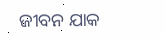ଜୀବନ ଯାକ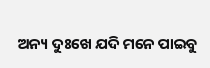ଅନ୍ୟ ଦୁଃଖେ ଯଦି ମନେ ପାଇବୁ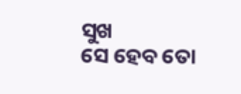ସୁଖ
ସେ ହେବ ତୋ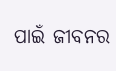ପାଇଁ ଜୀବନର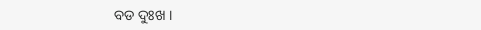ବଡ ଦୁଃଖ ।